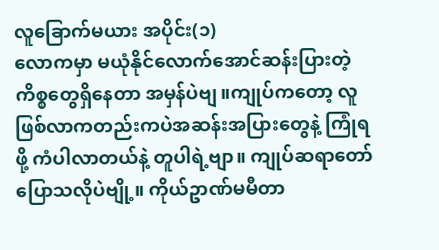လူခြောက်မယား အပိုင်း(၁)
လောကမှာ မယုံနိုင်လောက်အောင်ဆန်းပြားတဲ့ကိစ္စတွေရှိနေတာ အမှန်ပဲဗျ။ကျုပ်ကတော့ လူဖြစ်လာကတည်းကပဲအဆန်းအပြားတွေနဲ့ ကြုံရဖို့ ကံပါလာတယ်နဲ့ တူပါရဲ့ဗျာ။ ကျုပ်ဆရာတော် ပြောသလိုပဲဗျို့။ ကိုယ်ဥာဏ်မမီတာ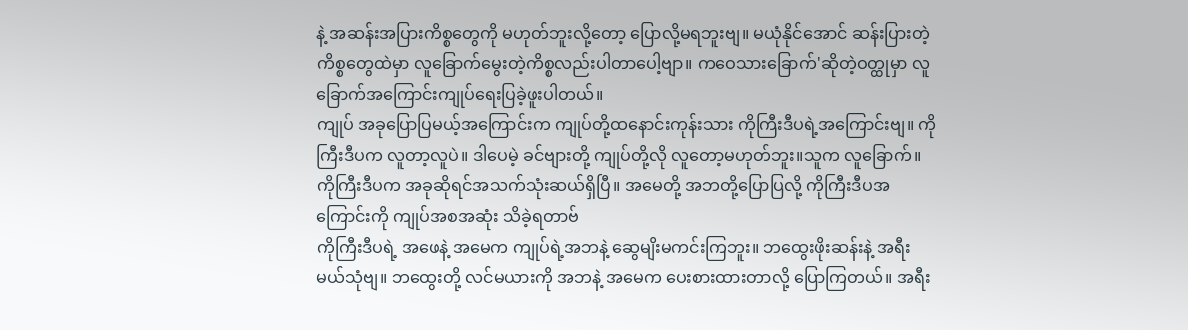နဲ့ အဆန်းအပြားကိစ္စတွေကို မဟုတ်ဘူးလို့တော့ ပြောလို့မရဘူးဗျ။ မယုံနိုင်အောင် ဆန်းပြားတဲ့ကိစ္စတွေထဲမှာ လူခြောက်မွေးတဲ့ကိစ္စလည်းပါတာပေါ့ဗျာ။ ကဝေသားခြောက်'ဆိုတဲ့ဝတ္ထုမှာ လူခြောက်အကြောင်းကျုပ်ရေးပြခဲ့ဖူးပါတယ်။
ကျုပ် အခုပြောပြမယ့်အကြောင်းက ကျုပ်တို့ထနောင်းကုန်းသား ကိုကြီးဒီပရဲ့အကြောင်းဗျ။ ကိုကြီးဒီပက လူတာ့လူပဲ။ ဒါပေမဲ့ ခင်ဗျားတို့ ကျုပ်တို့လို လူတော့မဟုတ်ဘူး။သူက လူခြောက်။ ကိုကြီးဒီပက အခုဆိုရင်အသက်သုံးဆယ်ရှိပြီ။ အမေတို့ အဘတို့ပြောပြလို့ ကိုကြီးဒီပအကြောင်းကို ကျုပ်အစအဆုံး သိခဲ့ရတာဗ်
ကိုကြီးဒီပရဲ့ အဖေနဲ့ အမေက ကျုပ်ရဲ့အဘနဲ့ ဆွေမျိးမကင်းကြဘူး။ ဘထွေးဖိုးဆန်းနဲ့ အရီးမယ်သုံဗျ။ ဘထွေးတို့ လင်မယားကို အဘနဲ့ အမေက ပေးစားထားတာလို့ ပြောကြတယ်။ အရီး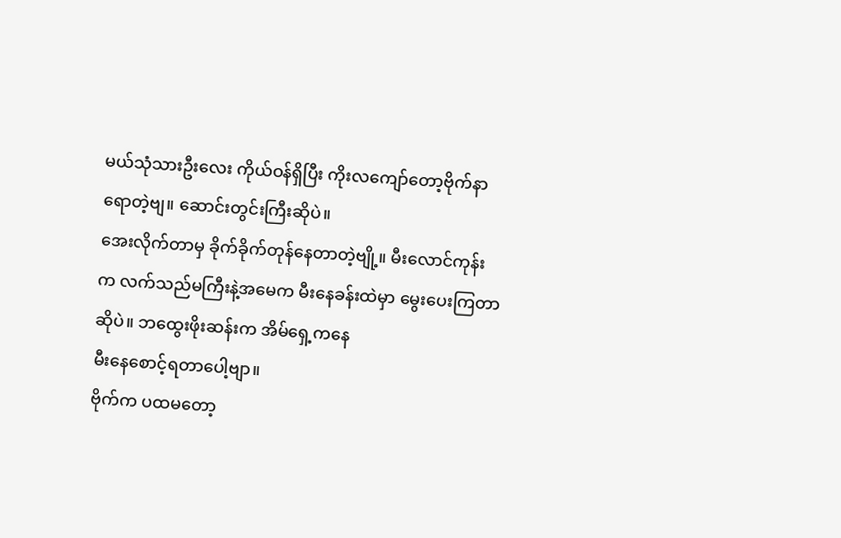မယ်သုံသားဦးလေး ကိုယ်ဝန်ရှိပြီး ကိုးလကျော်တော့ဗိုက်နာရောတဲ့ဗျ။ ဆောင်းတွင်းကြီးဆိုပဲ။
အေးလိုက်တာမှ ခိုက်ခိုက်တုန်နေတာတဲ့ဗျို့။ မီးလောင်ကုန်းက လက်သည်မကြီးနဲ့အမေက မီးနေခန်းထဲမှာ မွေးပေးကြတာဆိုပဲ။ ဘထွေးဖိုးဆန်းက အိမ်ရှေ့ကနေ
မီးနေစောင့်ရတာပေါ့ဗျာ။
ဗိုက်က ပထမတော့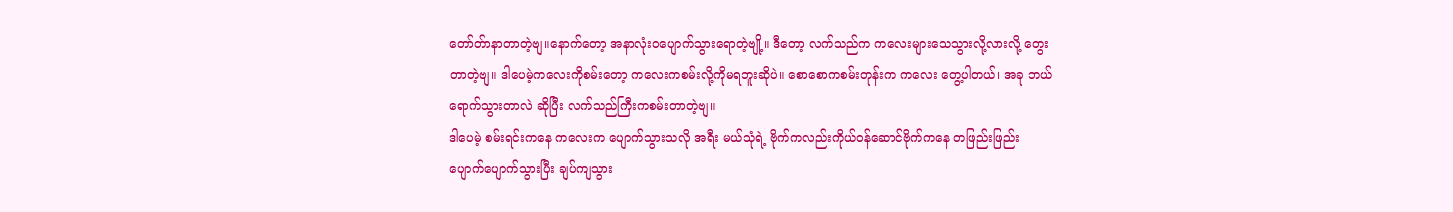တော်တ်ာနာတာတဲ့ဗျ။နောက်တော့ အနာလုံးဝပျောက်သွားရောတဲ့ဗျို့။ ဒီတော့ လက်သည်က ကလေးများသေသွားလို့လားလို့ တွေးတာတဲ့ဗျ။ ဒါပေမဲ့ကလေးကိုစမ်းတော့ ကလေးကစမ်းလို့ကိုမရဘူးဆိုပဲ။ စောစောကစမ်းတုန်းက ကလေး တွေ့ပါတယ်၊ အခု ဘယ်ရောက်သွားတာလဲ ဆိုပြီး လက်သည်ကြီးကစမ်းတာတဲ့ဗျ။
ဒါပေမဲ့ စမ်းရင်းကနေ ကလေးက ပျောက်သွားသလို အရီး မယ်သုံရဲ့ ဗိုက်ကလည်းကိုယ်ဝန်ဆောင်ဗိုက်ကနေ တဖြည်းဖြည်းပျောက်ပျောက်သွားပြီး ချပ်ကျသွား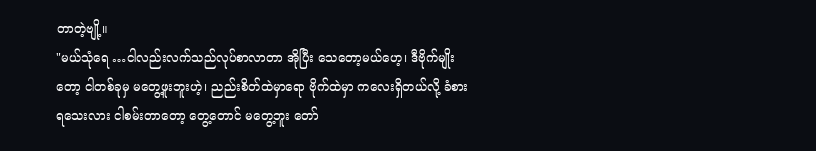တာတဲ့ဗျို့။
"မယ်သုံရေ …ငါလည်းလက်သည်လုပ်စာလာတာ အိုပြီး သေတော့မယ်ဟေ့၊ ဒီဗိုက်မျိုးတော့ ငါတစ်ခုမှ မတွေ့ဖူးဘူးဟဲ့၊ ညည်းစိတ်ထဲမှာရော ဗိုက်ထဲမှာ ကလေးရှိတယ်လို့ ခံစားရသေးလား ငါစမ်းတာတော့ တွေ့တောင် မတွေ့ဘူး တော်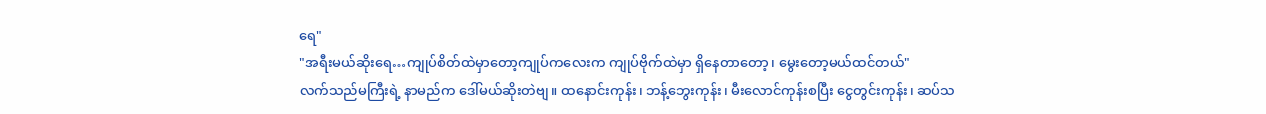ရေ"
"အရီးမယ်ဆိုးရေ…ကျုပ်စိတ်ထဲမှာတော့ကျုပ်ကလေးက ကျုပ်ဗိုက်ထဲမှာ ရှိနေတာတော့၊ မွေးတော့မယ်ထင်တယ်"
လက်သည်မကြီးရဲ့ နာမည်က ဒေါ်မယ်ဆိုးတဲဗျ။ ထနောင်းကုန်း၊ ဘန့်ဘွေးကုန်း၊ မီးလောင်ကုန်းစပြီး ငွေတွင်းကုန်း၊ ဆပ်သ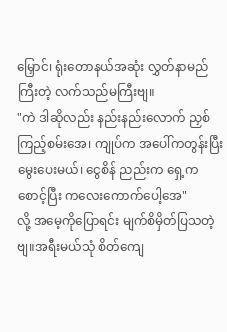မြှောင်၊ ရုံးတောနယ်အဆုံး လွှတ်နာမည်ကြီးတဲ့ လက်သည်မကြီးဗျ။
"ကဲ ဒါဆိုလည်း နည်းနည်းလောက် ညှစ်ကြည့်စမ်းအေ၊ ကျုပ်က အပေါ်ကတွန်းပြီး မွေးပေးမယ်၊ ငွေစိန် ညည်းက ရှေ့က စောင့်ပြီး ကလေးကောက်ပေါ့အေ"
လို့ အမေ့ကိုပြောရင်း မျက်စိမှိတ်ပြသတဲ့ဗျ။အရီးမယ်သုံ စိတ်ကျေ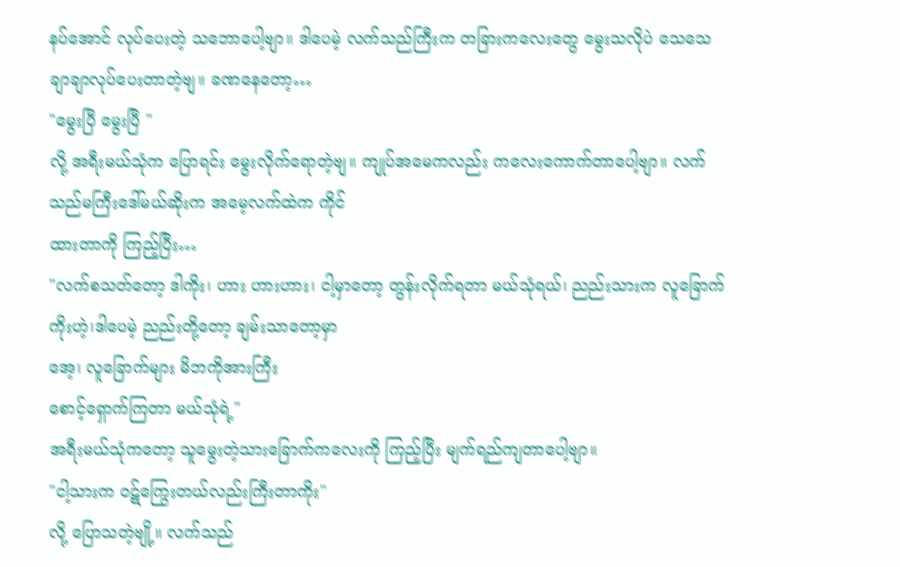နပ်အောင် လုပ်ပေးတဲ့ သဘောပေါ့ဗျာ။ ဒါပေမဲ့ လက်သည်ကြီးက တခြားကလေးတွေ မွေးသလိုပဲ သေသေချာချာလုပ်ပေးတာတဲ့ဗျ။ ခဏနေတော့…
"မွေးပြီ မွေးပြီ "
လို့ အရီးမယ်သုံက ပြောရင်း မွေးလိုက်ရောတဲ့ဗျ။ ကျုပ်အမေကလည်း ကလေးကောက်တာပေါ့ဗျာ။ လက်သည်မကြီးဒေါ်မယ်ဆိုးက အမေ့လက်ထဲက ကိုင်
ထားတာကို ကြည့်ပြီး…
"လက်စသတ်တော့ ဒါကိုး၊ ဟား ဟားဟား၊ ငါ့မှာတော့ တွန်းလိုက်ရတာ မယ်သုံရယ်၊ ညည်းသားက လူခြောက်ကိုးဟဲ့၊ဒါပေမဲ့ ညည်းတို့တော့ ချမ်းသာတော့မှာ
အေ့၊ လူခြောက်များ မိဘကိုအားကြီး
စောင့်ရှောက်ကြတာ မယ်သုံရဲ့"
အရီးမယ်သုံကတော့ သူမွေးတဲ့သားခြောက်ကလေးကို ကြည့်ပြီး မျက်ရည်ကျတာပေါ့ဗျာ။
"ငါ့သားက ဝဋ်ကြွေးတယ်လည်းကြီးတာကိုး"
လို့ ပြောသတဲ့ဗျို့။ လက်သည်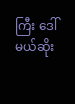ကြီး ဒေါ်မယ်ဆိုး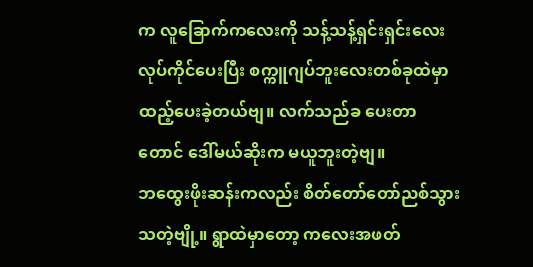က လူခြောက်ကလေးကို သန့်သန့်ရှင်းရှင်းလေးလုပ်ကိုင်ပေးပြီး စက္ကူဂျပ်ဘူးလေးတစ်ခုထဲမှာထည့်ပေးခဲ့တယ်ဗျ။ လက်သည်ခ ပေးတာတောင် ဒေါ်မယ်ဆိုးက မယူဘူးတဲ့ဗျ။
ဘထွေးဖိုးဆန်းကလည်း စိတ်တော်တော်ညစ်သွားသတဲ့ဗျို့။ ရွာထဲမှာတော့ ကလေးအဖတ်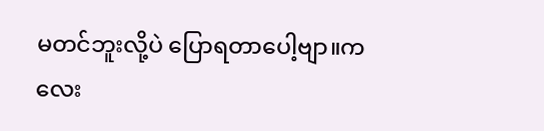မတင်ဘူးလို့ပဲ ပြောရတာပေါ့ဗျာ။ကလေး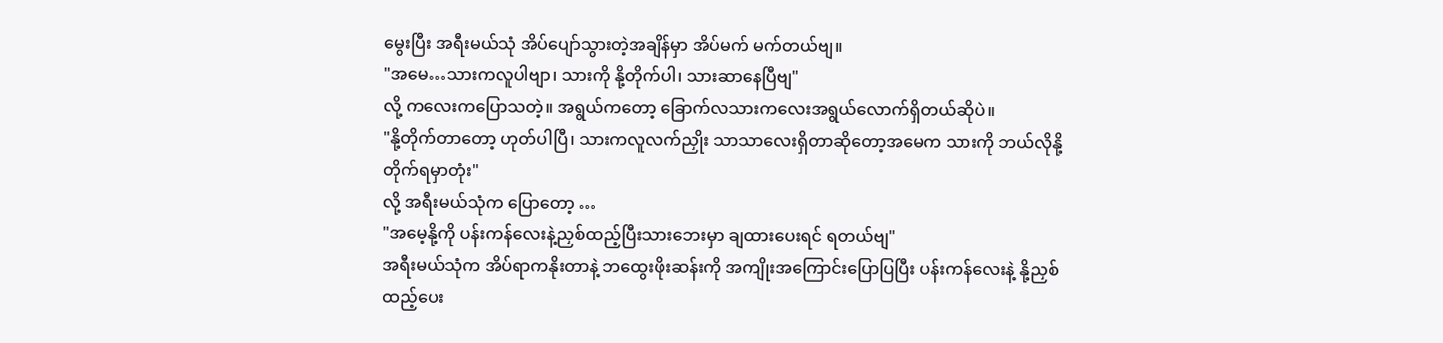မွေးပြီး အရီးမယ်သုံ အိပ်ပျော်သွားတဲ့အချိန်မှာ အိပ်မက် မက်တယ်ဗျ။
"အမေ…သားကလူပါဗျာ၊ သားကို နို့တိုက်ပါ၊ သားဆာနေပြီဗျ"
လို့ ကလေးကပြောသတဲ့။ အရွယ်ကတော့ ခြောက်လသားကလေးအရွယ်လောက်ရှိတယ်ဆိုပဲ။
"နို့တိုက်တာတော့ ဟုတ်ပါပြီ၊ သားကလူလက်ညှိုး သာသာလေးရှိတာဆိုတော့အမေက သားကို ဘယ်လိုနို့တိုက်ရမှာတုံး"
လို့ အရီးမယ်သုံက ပြောတော့ …
"အမေ့နို့ကို ပန်းကန်လေးနဲ့ညှစ်ထည့်ပြီးသားဘေးမှာ ချထားပေးရင် ရတယ်ဗျ"
အရီးမယ်သုံက အိပ်ရာကနိုးတာနဲ့ ဘထွေးဖိုးဆန်းကို အကျိုးအကြောင်းပြောပြပြီး ပန်းကန်လေးနဲ့ နို့ညှစ်ထည့်ပေး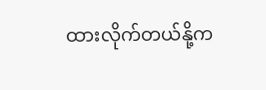ထားလိုက်တယ်နို့က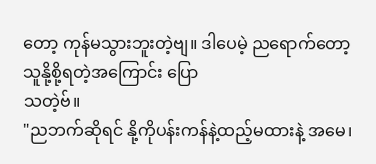တော့ ကုန်မသွားဘူးတဲ့ဗျ။ ဒါပေမဲ့ ညရောက်တော့ သူနို့စို့ရတဲ့အကြောင်း ပြော
သတဲ့ဗ်။
"ညဘက်ဆိုရင် နို့ကိုပန်းကန်နဲ့ထည့်မထားနဲ့ အမေ၊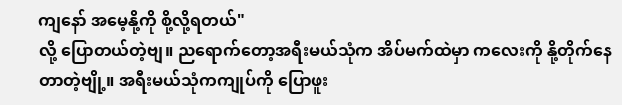ကျနော် အမေ့နို့ကို စို့လို့ရတယ်"
လို့ ပြောတယ်တဲ့ဗျ။ ညရောက်တော့အရီးမယ်သုံက အိပ်မက်ထဲမှာ ကလေးကို နို့တိုက်နေတာတဲ့ဗျို့။ အရီးမယ်သုံကကျုပ်ကို ပြောဖူး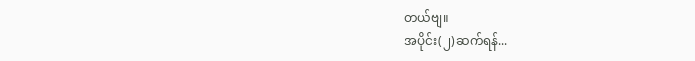တယ်ဗျ။
အပိုင်း(၂)ဆက်ရန်...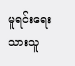မူရင်းရေးသားသူ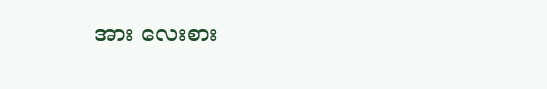အား လေးစား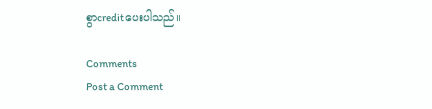စွာcreditပေးပါသည်။

Comments
Post a Comment